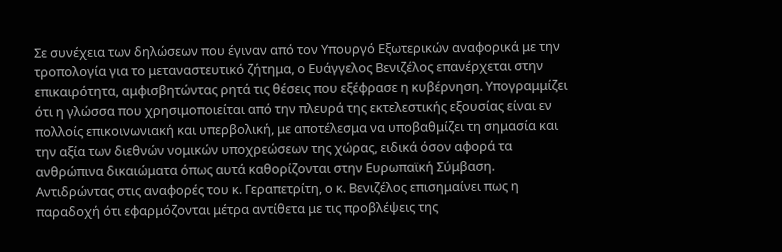Σε συνέχεια των δηλώσεων που έγιναν από τον Υπουργό Εξωτερικών αναφορικά με την τροπολογία για το μεταναστευτικό ζήτημα, ο Ευάγγελος Βενιζέλος επανέρχεται στην επικαιρότητα, αμφισβητώντας ρητά τις θέσεις που εξέφρασε η κυβέρνηση. Υπογραμμίζει ότι η γλώσσα που χρησιμοποιείται από την πλευρά της εκτελεστικής εξουσίας είναι εν πολλοίς επικοινωνιακή και υπερβολική, με αποτέλεσμα να υποβαθμίζει τη σημασία και την αξία των διεθνών νομικών υποχρεώσεων της χώρας, ειδικά όσον αφορά τα ανθρώπινα δικαιώματα όπως αυτά καθορίζονται στην Ευρωπαϊκή Σύμβαση.
Αντιδρώντας στις αναφορές του κ. Γεραπετρίτη, ο κ. Βενιζέλος επισημαίνει πως η παραδοχή ότι εφαρμόζονται μέτρα αντίθετα με τις προβλέψεις της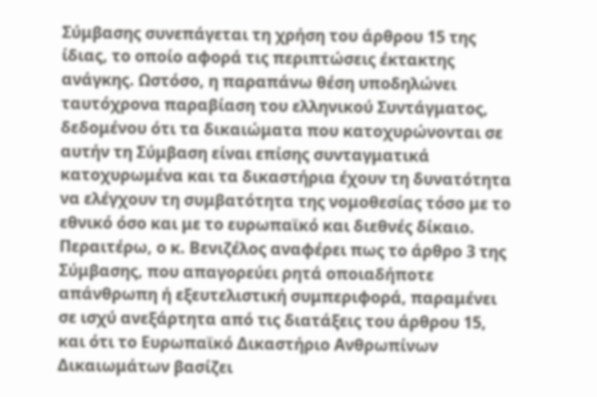Σύμβασης συνεπάγεται τη χρήση του άρθρου 15 της ίδιας, το οποίο αφορά τις περιπτώσεις έκτακτης ανάγκης. Ωστόσο, η παραπάνω θέση υποδηλώνει ταυτόχρονα παραβίαση του ελληνικού Συντάγματος, δεδομένου ότι τα δικαιώματα που κατοχυρώνονται σε αυτήν τη Σύμβαση είναι επίσης συνταγματικά κατοχυρωμένα και τα δικαστήρια έχουν τη δυνατότητα να ελέγχουν τη συμβατότητα της νομοθεσίας τόσο με το εθνικό όσο και με το ευρωπαϊκό και διεθνές δίκαιο.
Περαιτέρω, ο κ. Βενιζέλος αναφέρει πως το άρθρο 3 της Σύμβασης, που απαγορεύει ρητά οποιαδήποτε απάνθρωπη ή εξευτελιστική συμπεριφορά, παραμένει σε ισχύ ανεξάρτητα από τις διατάξεις του άρθρου 15, και ότι το Ευρωπαϊκό Δικαστήριο Ανθρωπίνων Δικαιωμάτων βασίζει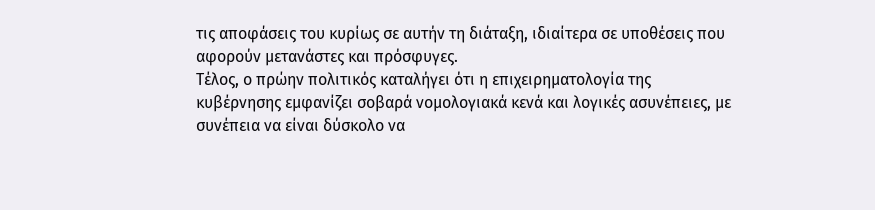τις αποφάσεις του κυρίως σε αυτήν τη διάταξη, ιδιαίτερα σε υποθέσεις που αφορούν μετανάστες και πρόσφυγες.
Τέλος, ο πρώην πολιτικός καταλήγει ότι η επιχειρηματολογία της κυβέρνησης εμφανίζει σοβαρά νομολογιακά κενά και λογικές ασυνέπειες, με συνέπεια να είναι δύσκολο να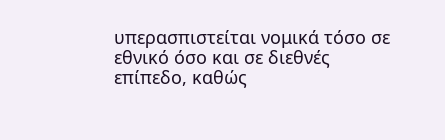υπερασπιστείται νομικά τόσο σε εθνικό όσο και σε διεθνές επίπεδο, καθώς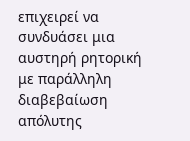επιχειρεί να συνδυάσει μια αυστηρή ρητορική με παράλληλη διαβεβαίωση απόλυτης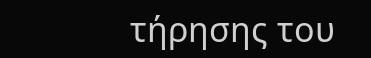τήρησης του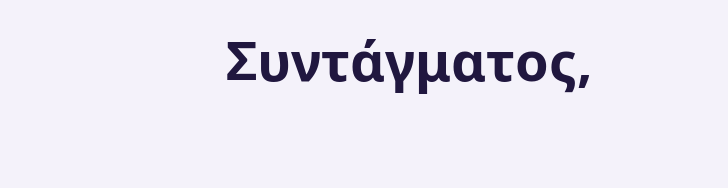Συντάγματος,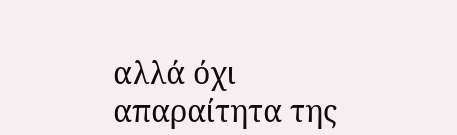αλλά όχι απαραίτητα της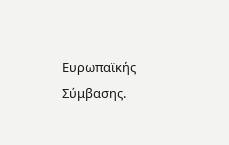Ευρωπαϊκής Σύμβασης.